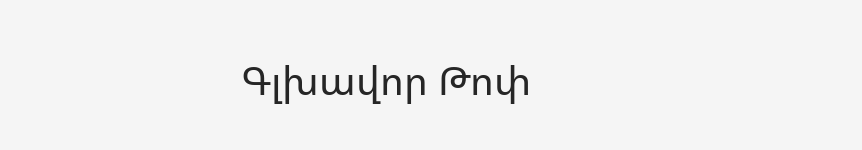Գլխավոր Թոփ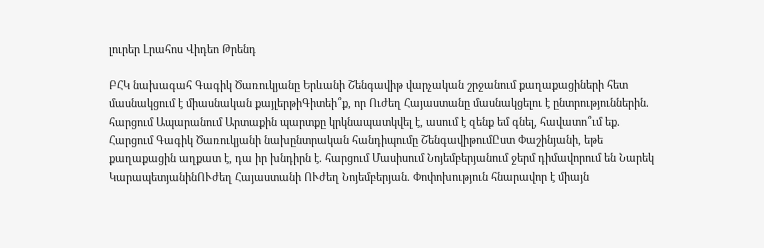լուրեր Լրահոս Վիդեո Թրենդ

ԲՀԿ նախագահ Գագիկ Ծառուկյանը Երևանի Շենգավիթ վարչական շրջանում քաղաքացիների հետ մասնակցում է միասնական քայլերթիԳիտեի՞ք, որ Ուժեղ Հայաստանը մասնակցելու է ընտրություններին. հարցում Ապարանում Արտաքին պարտքը կրկնապատկվել է, ասում է զենք եմ գնել, հավատո՞ւմ եք. Հարցում Գագիկ Ծառուկյանի նախընտրական հանդիպումը ՇենգավիթումԸստ Փաշինյանի, եթե քաղաքացին աղքատ է, դա իր խնդիրն է. հարցում Մասիսում Նոյեմբերյանում ջերմ դիմավորում են Նարեկ ԿարապետյանինՈՒժեղ Հայաստանի ՈՒժեղ Նոյեմբերյան. Փոփոխություն հնարավոր է միայն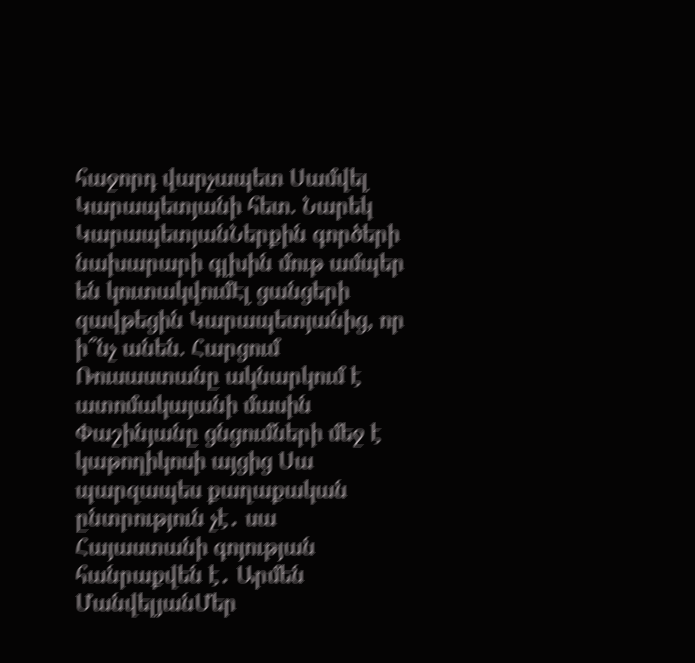հաջորդ վարչապետ Սամվել Կարապետյանի հետ. Նարեկ ԿարապետյանՆերքին գործերի նախարարի գլխին մութ ամպեր են կուտակվումԷլ ցանցերի զավթեցին Կարապետյանից, որ ի՞նչ անեն. Հարցում Ռուսաստանը ակնարկում է ատոմակայանի մասին Փաշինյանը ցնցումների մեջ է կաթողիկոսի այցից Սա պարզապես քաղաքական ընտրություն չէ․ սա Հայաստանի գոյության հանրաքվեն է․ Արմեն ՄանվելյանՄեր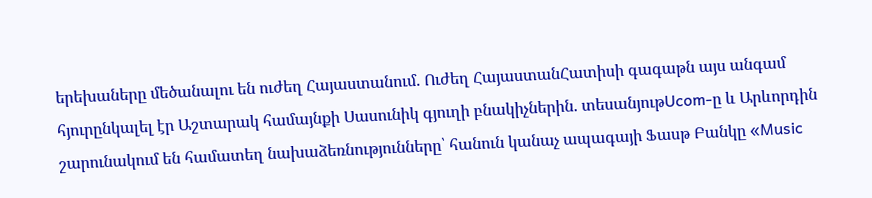երեխաները մեծանալու են ուժեղ Հայաստանում. Ուժեղ ՀայաստանՀատիսի գագաթն այս անգամ հյուրընկալել էր Աշտարակ համայնքի Սասունիկ գյուղի բնակիչներին. տեսանյութUcom-ը և Արևորդին շարունակում են համատեղ նախաձեռնությունները՝ հանուն կանաչ ապագայի Ֆասթ Բանկը «Music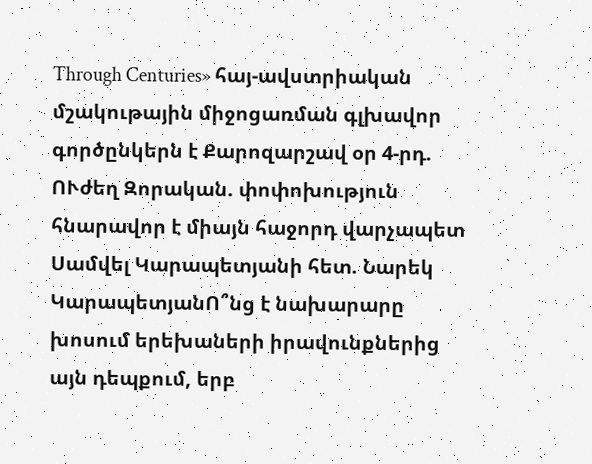Through Centuries» հայ-ավստրիական մշակութային միջոցառման գլխավոր գործընկերն է Քարոզարշավ օր 4-րդ. ՈՒժեղ Զորական. փոփոխություն հնարավոր է միայն հաջորդ վարչապետ Սամվել Կարապետյանի հետ. Նարեկ ԿարապետյանՈ՞նց է նախարարը խոսում երեխաների իրավունքներից այն դեպքում, երբ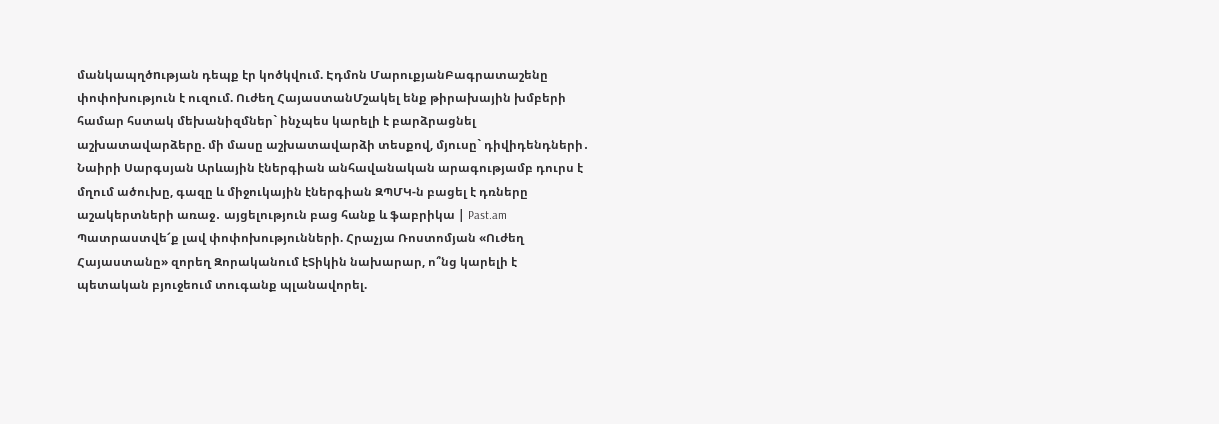մանկապղծnւթյան դեպք էր կոծկվում. Էդմոն ՄարուքյանԲագրատաշենը փոփոխություն է ուզում. Ուժեղ ՀայաստանՄշակել ենք թիրախային խմբերի համար հստակ մեխանիզմներ` ինչպես կարելի է բարձրացնել աշխատավարձերը. մի մասը աշխատավարձի տեսքով, մյուսը` դիվիդենդների․ Նաիրի Սարգսյան Արևային էներգիան անհավանական արագությամբ դուրս է մղում ածուխը, գազը և միջուկային էներգիան ԶՊՄԿ-ն բացել է դռները աշակերտների առաջ․ այցելություն բաց հանք և ֆաբրիկա | Past.am Պատրաստվե՜ք լավ փոփոխությունների. Հրաչյա Ռոստոմյան «Ուժեղ Հայաստանը» զորեղ Զորականում էՏիկին նախարար, ո՞նց կարելի է պետական բյուջեում տուգանք պլանավորել.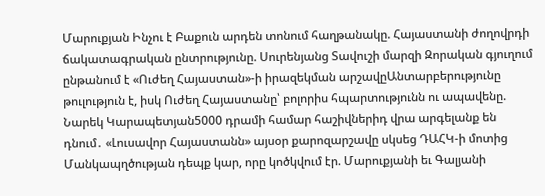Մարուքյան Ինչու է Բաքուն արդեն տոնում հաղթանակը. Հայաստանի ժողովրդի ճակատագրական ընտրությունը. Սուրենյանց Տավուշի մարզի Զորական գյուղում ընթանում է «Ուժեղ Հայաստան»-ի իրազեկման արշավըԱնտարբերությունը թուլություն է, իսկ Ուժեղ Հայաստանը՝ բոլորիս հպարտությունն ու ապավենը. Նարեկ Կարապետյան5000 դրամի համար հաշիվներիդ վրա արգելանք են դնում․ «Լուսավոր Հայաստանն» այսօր քարոզարշավը սկսեց ԴԱՀԿ-ի մոտից Մանկապղծության դեպք կար, որը կոծկվում էր. Մարուքյանի եւ Գալյանի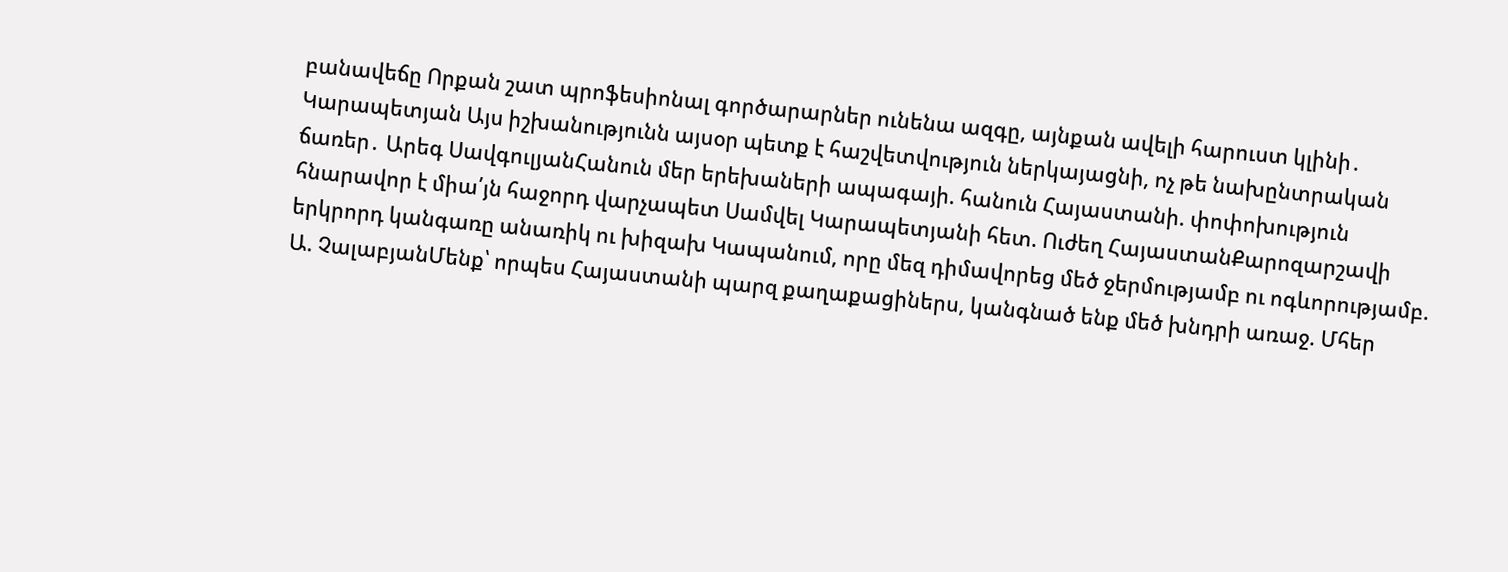բանավեճը Որքան շատ պրոֆեսիոնալ գործարարներ ունենա ազգը, այնքան ավելի հարուստ կլինի․ Կարապետյան Այս իշխանությունն այսօր պետք է հաշվետվություն ներկայացնի, ոչ թե նախընտրական ճառեր․ Արեգ ՍավգուլյանՀանուն մեր երեխաների ապագայի. հանուն Հայաստանի. փոփոխություն հնարավոր է միա՛յն հաջորդ վարչապետ Սամվել Կարապետյանի հետ. Ուժեղ ՀայաստանՔարոզարշավի երկրորդ կանգառը անառիկ ու խիզախ Կապանում, որը մեզ դիմավորեց մեծ ջերմությամբ ու ոգևորությամբ. Ա. ՉալաբյանՄենք՝ որպես Հայաստանի պարզ քաղաքացիներս, կանգնած ենք մեծ խնդրի առաջ. Մհեր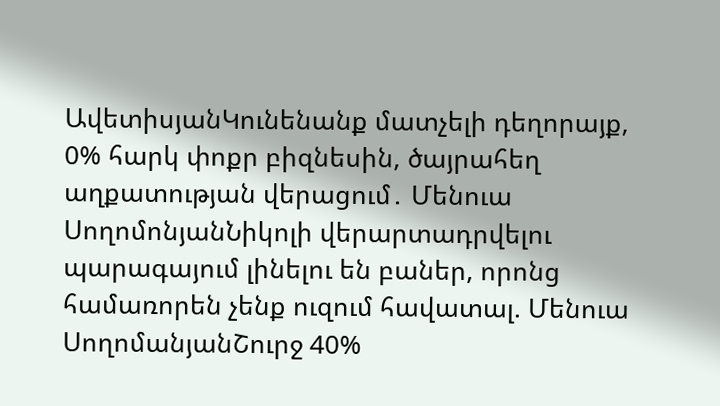ԱվետիսյանԿունենանք մատչելի դեղորայք, 0% հարկ փոքր բիզնեսին, ծայրահեղ աղքատության վերացում․ Մենուա ՍողոմոնյանՆիկոլի վերարտադրվելու պարագայում լինելու են բաներ, որոնց համառորեն չենք ուզում հավատալ. Մենուա ՍողոմանյանՇուրջ 40%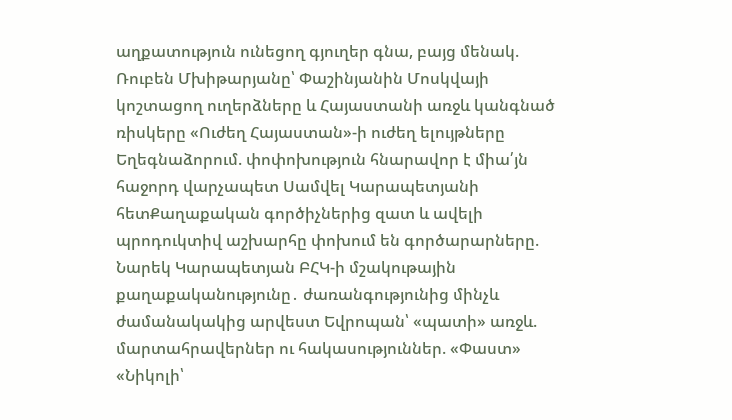աղքատություն ունեցող գյուղեր գնա, բայց մենակ. Ռուբեն Մխիթարյանը՝ Փաշինյանին Մոսկվայի կոշտացող ուղերձները և Հայաստանի առջև կանգնած ռիսկերը «Ուժեղ Հայաստան»-ի ուժեղ ելույթները Եղեգնաձորում. փոփոխություն հնարավոր է միա՛յն հաջորդ վարչապետ Սամվել Կարապետյանի հետՔաղաքական գործիչներից զատ և ավելի պրոդուկտիվ աշխարհը փոխում են գործարարները. Նարեկ Կարապետյան ԲՀԿ-ի մշակութային քաղաքականությունը․ ժառանգությունից մինչև ժամանակակից արվեստ Եվրոպան՝ «պատի» առջև. մարտահրավերներ ու հակասություններ. «Փաստ» «Նիկոլի՝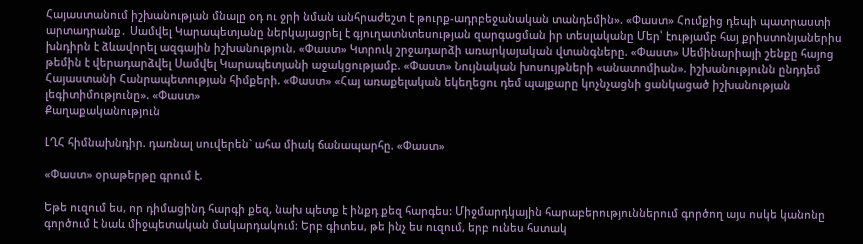Հայաստանում իշխանության մնալը օդ ու ջրի նման անհրաժեշտ է թուրք-ադրբեջանական տանդեմին». «Փաստ» Հումքից դեպի պատրաստի արտադրանք․ Սամվել Կարապետյանը ներկայացրել է գյուղատնտեսության զարգացման իր տեսլականը Մեր՝ էությամբ հայ քրիստոնյաներիս խնդիրն է ձևավորել ազգային իշխանություն. «Փաստ» Կտրուկ շրջադարձի առարկայական վտանգները. «Փաստ» Սեմինարիայի շենքը հայոց թեմին է վերադարձվել Սամվել Կարապետյանի աջակցությամբ. «Փաստ» Նույնական խոսույթների «անատոմիան». իշխանությունն ընդդեմ Հայաստանի Հանրապետության հիմքերի. «Փաստ» «Հայ առաքելական եկեղեցու դեմ պայքարը կոչնչացնի ցանկացած իշխանության լեգիտիմությունը». «Փաստ»
Քաղաքականություն

ԼՂՀ հիմնախնդիր. դառնալ սուվերեն` ահա միակ ճանապարհը. «Փաստ»

«Փաստ» օրաթերթը գրում է.

Եթե ուզում ես, որ դիմացինդ հարգի քեզ, նախ պետք է ինքդ քեզ հարգես: Միջմարդկային հարաբերություններում գործող այս ոսկե կանոնը գործում է նաև միջպետական մակարդակում: Երբ գիտես, թե ինչ ես ուզում, երբ ունես հստակ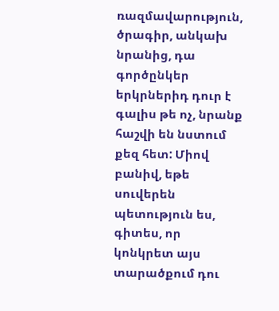ռազմավարություն, ծրագիր, անկախ նրանից, դա գործընկեր երկրներիդ դուր է գալիս թե ոչ, նրանք հաշվի են նստում քեզ հետ: Միով բանիվ, եթե սուվերեն պետություն ես, գիտես, որ կոնկրետ այս տարածքում դու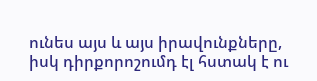ունես այս և այս իրավունքները, իսկ դիրքորոշումդ էլ հստակ է ու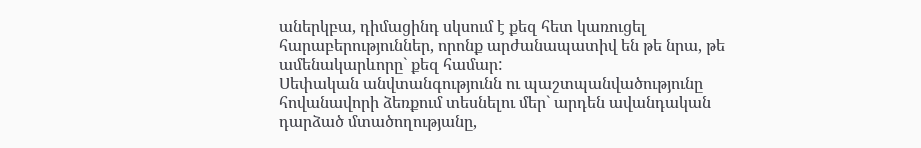աներկբա, դիմացինդ սկսում է քեզ հետ կառուցել հարաբերություններ, որոնք արժանապատիվ են թե նրա, թե ամենակարևորը` քեզ համար:
Սեփական անվտանգությունն ու պաշտպանվածությունը հովանավորի ձեռքում տեսնելու մեր` արդեն ավանդական դարձած մտածողությանը,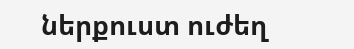ներքուստ ուժեղ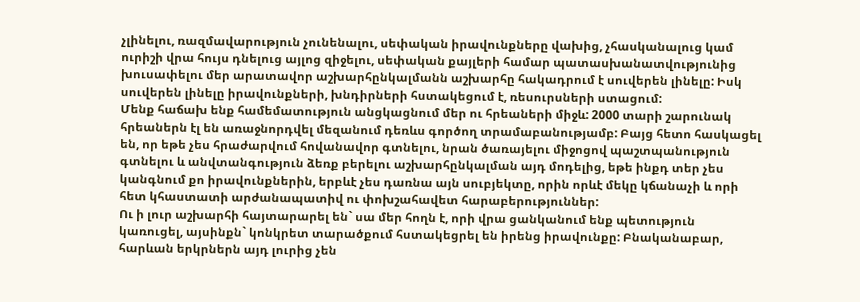չլինելու, ռազմավարություն չունենալու, սեփական իրավունքները վախից, չհասկանալուց կամ ուրիշի վրա հույս դնելուց այլոց զիջելու, սեփական քայլերի համար պատասխանատվությունից խուսափելու մեր արատավոր աշխարհընկալմանն աշխարհը հակադրում է սուվերեն լինելը: Իսկ սուվերեն լինելը իրավունքների, խնդիրների հստակեցում է, ռեսուրսների ստացում:
Մենք հաճախ ենք համեմատություն անցկացնում մեր ու հրեաների միջև: 2000 տարի շարունակ հրեաներն էլ են առաջնորդվել մեզանում դեռևս գործող տրամաբանությամբ: Բայց հետո հասկացել են, որ եթե չես հրաժարվում հովանավոր գտնելու, նրան ծառայելու միջոցով պաշտպանություն գտնելու և անվտանգություն ձեռք բերելու աշխարհընկալման այդ մոդելից, եթե ինքդ տեր չես կանգնում քո իրավունքներին, երբևէ չես դառնա այն սուբյեկտը, որին որևէ մեկը կճանաչի և որի հետ կհաստատի արժանապատիվ ու փոխշահավետ հարաբերություններ:
Ու ի լուր աշխարհի հայտարարել են` սա մեր հողն է, որի վրա ցանկանում ենք պետություն կառուցել, այսինքն` կոնկրետ տարածքում հստակեցրել են իրենց իրավունքը: Բնականաբար, հարևան երկրներն այդ լուրից չեն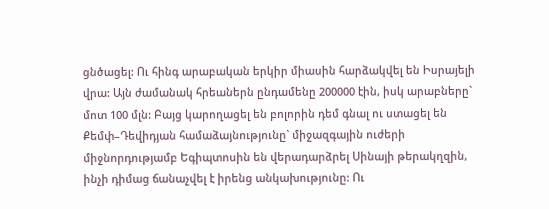ցնծացել: Ու հինգ արաբական երկիր միասին հարձակվել են Իսրայելի վրա: Այն ժամանակ հրեաներն ընդամենը 200000 էին, իսկ արաբները` մոտ 100 մլն: Բայց կարողացել են բոլորին դեմ գնալ ու ստացել են Քեմփ–Դեվիդյան համաձայնությունը` միջազգային ուժերի միջնորդությամբ Եգիպտոսին են վերադարձրել Սինայի թերակղզին, ինչի դիմաց ճանաչվել է իրենց անկախությունը: Ու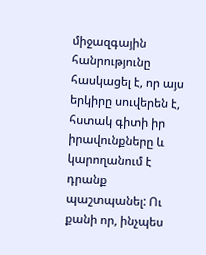միջազգային հանրությունը հասկացել է, որ այս երկիրը սուվերեն է, հստակ գիտի իր իրավունքները և կարողանում է դրանք պաշտպանել: Ու քանի որ, ինչպես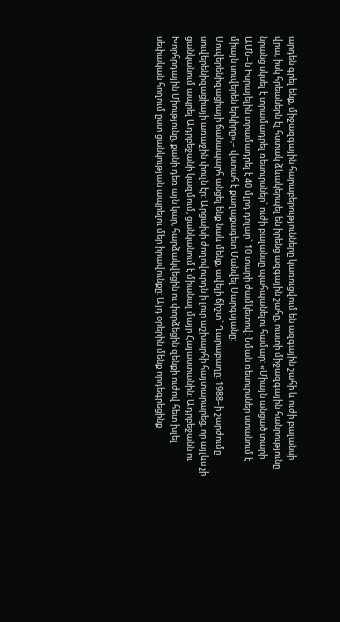արդեն գրել ենք, միջազգային հարաբերությունները կառուցվում են ազգային շահի և ուժի բալանսի վրա, իսկ հրեաներն էլ հստակ ձևակերպել են իրենց ազգային շահը, ուստի միջազգային հանրությունը նրանց սկսել է տրամադրել ռեսուրսներ` ուժի բալանսը պահպանելու համար: «Միայն անցած տարի ԱՄՆ–ն Իսրայելին տրամադրել է 40 մլրդ դոլար` 10 տարի ժամկետով: Նման ռեսուրսներ ստանում է միայն սուվերեն երկիրը»,– վստահ է քաղաքագետ Մանվել Սարգսյանը:
Սուվերենիզացիայի ճանապարհ անցել ենք նաև մենք, ավելի ճիշտ` Ղարաբաղը: 1988–ի շարժումը սուվերենիզացիայի առաջին փուլն էր: Արցախի ժողովուրդն ի լուր աշխարհի հայտարարեց, որ այլևս չի ցանկանում ապրել Ադրբեջանի կազմում, ցանկանում է միանալ մայր Հայաստանին: Ադրբեջանն ու Խորհրդային Միությունը, քանի դեռ այն կար, հարձակվեցին ու փորձեցին զենքի ուժով հետ խլել սեփական հողում ըստ ցանկության ապրելու մեր իրավունքը: Այդ օրերին մենք որդեգրեցինք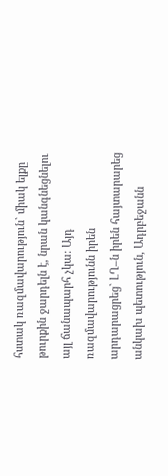հստակ ռազմավարություն` միակ ելքը թուրքին ջարդելն է, նրան կանգնեցնելու այլ ճանապարհ չկա: Այդ ռազմավարությունն իրեն արդարացրեց` ԼՂ–ն իրեն հայտարարեց անկախ պետություն, Ադրբեջանն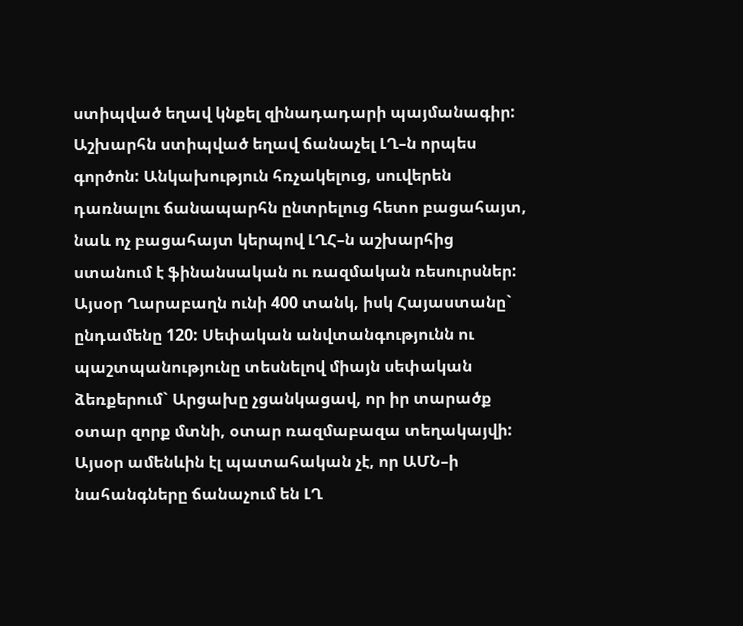ստիպված եղավ կնքել զինադադարի պայմանագիր: Աշխարհն ստիպված եղավ ճանաչել ԼՂ–ն որպես գործոն: Անկախություն հռչակելուց, սուվերեն դառնալու ճանապարհն ընտրելուց հետո բացահայտ, նաև ոչ բացահայտ կերպով ԼՂՀ–ն աշխարհից ստանում է ֆինանսական ու ռազմական ռեսուրսներ: Այսօր Ղարաբաղն ունի 400 տանկ, իսկ Հայաստանը` ընդամենը 120: Սեփական անվտանգությունն ու պաշտպանությունը տեսնելով միայն սեփական ձեռքերում` Արցախը չցանկացավ, որ իր տարածք օտար զորք մտնի, օտար ռազմաբազա տեղակայվի: Այսօր ամենևին էլ պատահական չէ, որ ԱՄՆ–ի նահանգները ճանաչում են ԼՂ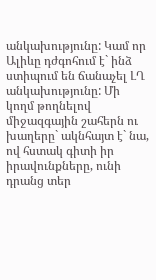անկախությունը: Կամ որ Ալիևը դժգոհում է` ինձ ստիպում են ճանաչել ԼՂ անկախությունը: Մի կողմ թողնելով միջազգային շահերն ու խաղերը` ակնհայտ է` նա, ով հստակ գիտի իր իրավունքները, ունի դրանց տեր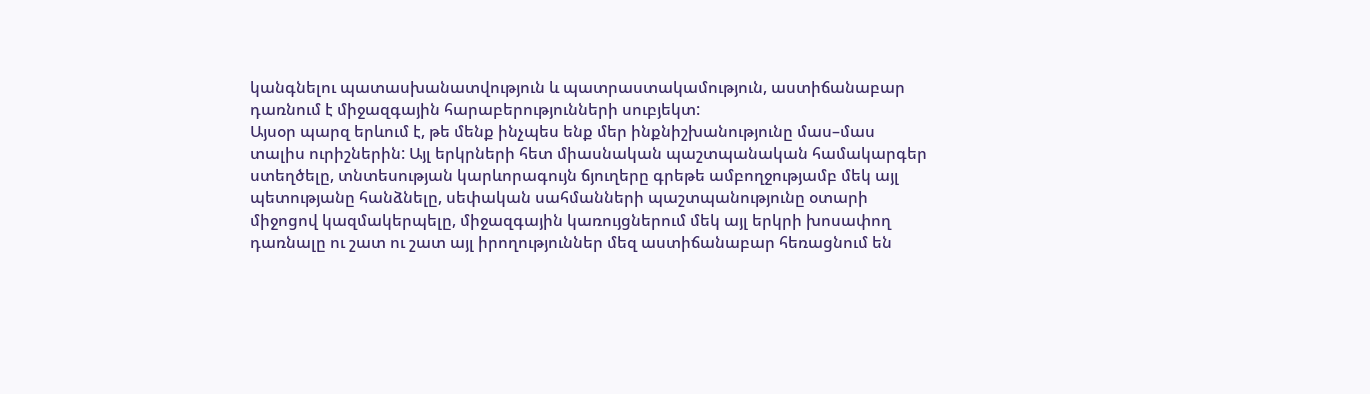կանգնելու պատասխանատվություն և պատրաստակամություն, աստիճանաբար դառնում է միջազգային հարաբերությունների սուբյեկտ:
Այսօր պարզ երևում է, թե մենք ինչպես ենք մեր ինքնիշխանությունը մաս–մաս տալիս ուրիշներին: Այլ երկրների հետ միասնական պաշտպանական համակարգեր ստեղծելը, տնտեսության կարևորագույն ճյուղերը գրեթե ամբողջությամբ մեկ այլ պետությանը հանձնելը, սեփական սահմանների պաշտպանությունը օտարի միջոցով կազմակերպելը, միջազգային կառույցներում մեկ այլ երկրի խոսափող դառնալը ու շատ ու շատ այլ իրողություններ մեզ աստիճանաբար հեռացնում են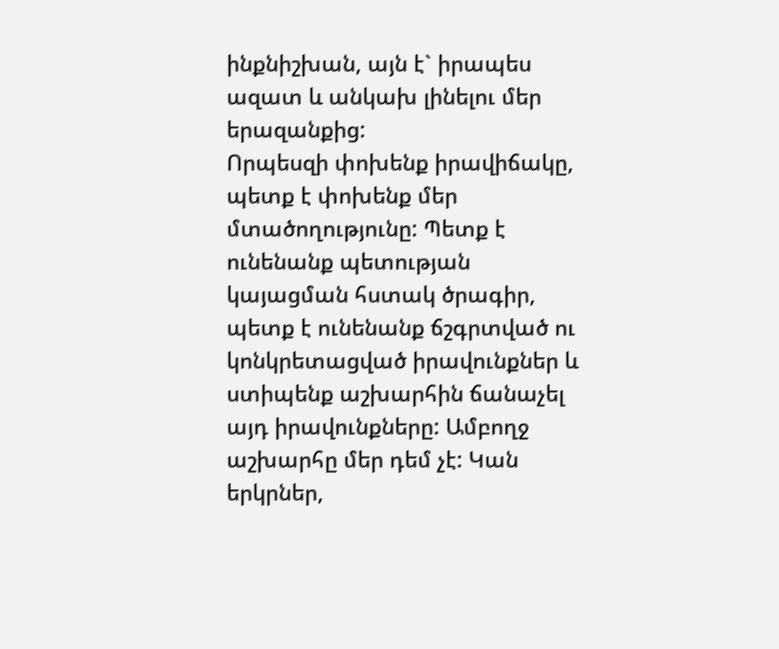ինքնիշխան, այն է` իրապես ազատ և անկախ լինելու մեր երազանքից:
Որպեսզի փոխենք իրավիճակը, պետք է փոխենք մեր մտածողությունը: Պետք է ունենանք պետության կայացման հստակ ծրագիր, պետք է ունենանք ճշգրտված ու կոնկրետացված իրավունքներ և ստիպենք աշխարհին ճանաչել այդ իրավունքները: Ամբողջ աշխարհը մեր դեմ չէ: Կան երկրներ,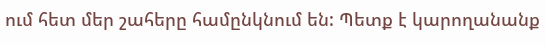ում հետ մեր շահերը համընկնում են: Պետք է կարողանանք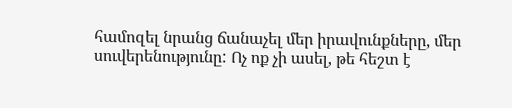համոզել նրանց ճանաչել մեր իրավունքները, մեր սուվերենությունը: Ոչ ոք չի ասել, թե հեշտ է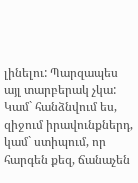լինելու: Պարզապես այլ տարբերակ չկա: Կամ` հանձնվում ես, զիջում իրավունքներդ, կամ` ստիպում, որ հարգեն քեզ, ճանաչեն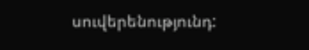սուվերենությունդ: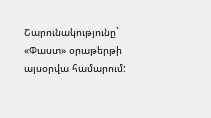Շարունակությունը` «Փաստ» օրաթերթի այսօրվա համարում: